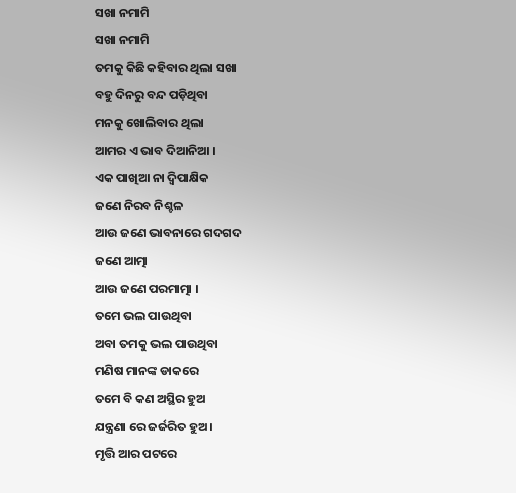ସଖା ନମାମି
ସଖା ନମାମି
ତମକୁ କିଛି କହିବାର ଥିଲା ସଖା
ବହୁ ଦିନରୁ ବନ୍ଦ ପଡ଼ିଥିବା
ମନକୁ ଖୋଲିବାର ଥିଲା
ଆମର ଏ ଭାବ ଦିଆନିଆ ।
ଏକ ପାଖିଆ ନା ଦ୍ୱିପାକ୍ଷିକ
ଜଣେ ନିରବ ନିଶ୍ଚଳ
ଆଉ ଜଣେ ଭାବନାରେ ଗଦଗଦ
ଜଣେ ଆତ୍ମା
ଆଉ ଜଣେ ପରମାତ୍ମା ।
ତମେ ଭଲ ପାଉଥିବା
ଅବା ତମକୁ ଭଲ ପାଉଥିବା
ମଣିଷ ମାନଙ୍କ ଡାକରେ
ତମେ ବି କଣ ଅସ୍ଥିର ହୁଅ
ଯନ୍ତ୍ରଣା ରେ ଜର୍ଜରିତ ହୁଅ ।
ମୃତ୍ତି ଆର ପଟରେ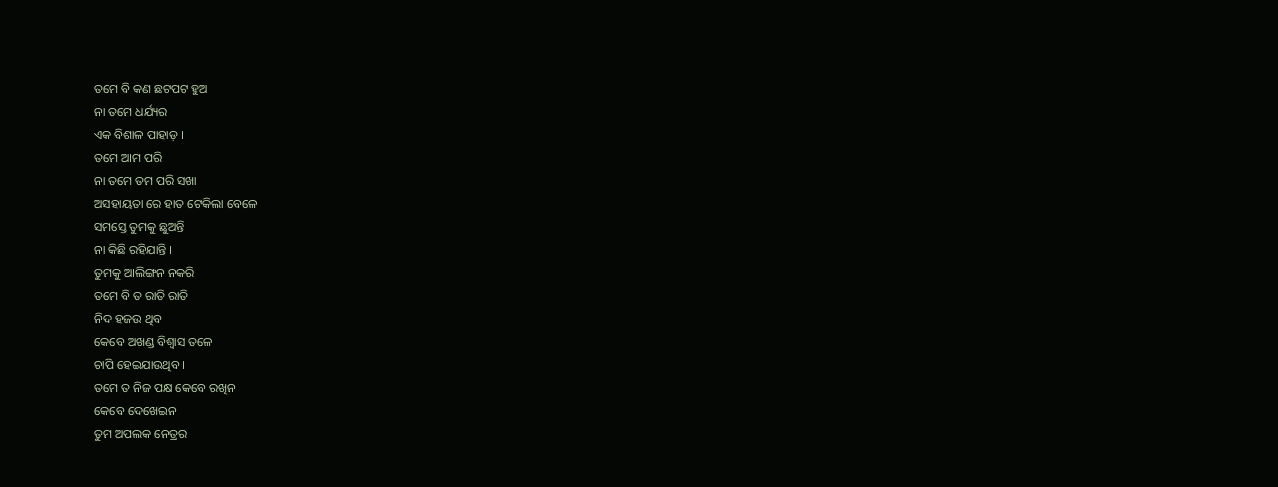ତମେ ବି କଣ ଛଟପଟ ହୁଅ
ନା ତମେ ଧର୍ଯ୍ୟର
ଏକ ବିଶାଳ ପାହାଡ଼ ।
ତମେ ଆମ ପରି
ନା ତମେ ତମ ପରି ସଖା
ଅସହାୟତା ରେ ହାତ ଟେକିଲା ବେଳେ
ସମସ୍ତେ ତୁମକୁ ଛୁଅନ୍ତି
ନା କିଛି ରହିଯାନ୍ତି ।
ତୁମକୁ ଆଲିଙ୍ଗନ ନକରି
ତମେ ବି ତ ରାତି ରାତି
ନିଦ ହଜଉ ଥିବ
କେବେ ଅଖଣ୍ଡ ବିଶ୍ୱାସ ତଳେ
ଚାପି ହେଇଯାଉଥିବ ।
ତମେ ତ ନିଜ ପକ୍ଷ କେବେ ରଖିନ
କେବେ ଦେଖେଇନ
ତୁମ ଅପଲକ ନେତ୍ରର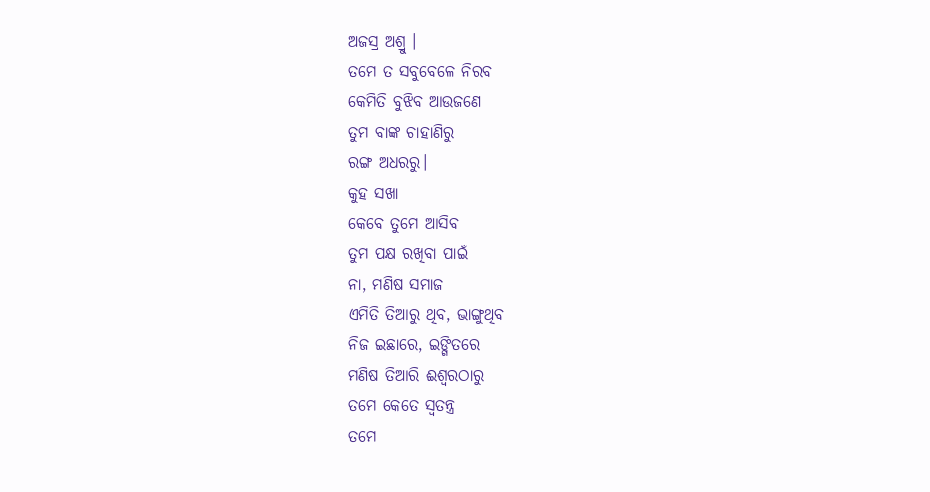ଅଜସ୍ର ଅଶ୍ରୁ ।
ତମେ ତ ସବୁବେଳେ ନିରବ
କେମିତି ବୁଝିବ ଆଉଜଣେ
ତୁମ ବାଙ୍କ ଚାହାଣିରୁ
ରଙ୍ଗ ଅଧରରୁ।
କୁହ ସଖା
କେବେ ତୁମେ ଆସିବ
ତୁମ ପକ୍ଷ ରଖିବା ପାଇଁ
ନା, ମଣିଷ ସମାଜ
ଏମିତି ତିଆରୁ ଥିବ, ଭାଙ୍ଗୁଥିବ
ନିଜ ଇଛାରେ, ଇଙ୍ଗିତରେ
ମଣିଷ ତିଆରି ଈଶ୍ୱରଠାରୁ
ତମେ କେତେ ସ୍ୱତନ୍ତ୍ର
ତମେ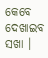କେବେ ଦେଖାଇବ ସଖା ।